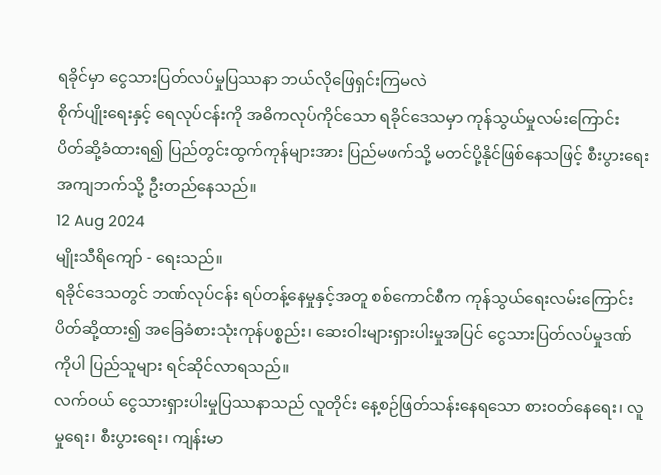ရခိုင်မှာ ငွေသားပြတ်လပ်မှုပြဿနာ ဘယ်လိုဖြေရှင်းကြမလဲ
စိုက်ပျိုးရေးနှင့် ရေလုပ်ငန်းကို အဓိကလုပ်ကိုင်သော ရခိုင်ဒေသမှာ ကုန်သွယ်မှုလမ်းကြောင်း ပိတ်ဆို့ခံထားရ၍ ပြည်တွင်းထွက်ကုန်များအား ပြည်မဖက်သို့ မတင်ပို့နိုင်ဖြစ်နေသဖြင့် စီးပွားရေးအကျဘက်သို့ ဦးတည်နေသည်။
12 Aug 2024
မျိုးသီရိကျော် - ရေးသည်။
ရခိုင်ဒေသတွင် ဘဏ်လုပ်ငန်း ရပ်တန့်နေမှုနှင့်အတူ စစ်ကောင်စီက ကုန်သွယ်ရေးလမ်းကြောင်း ပိတ်ဆို့ထား၍ အခြေခံစားသုံးကုန်ပစ္စည်း၊ ဆေးဝါးများရှားပါးမှုအပြင် ငွေသားပြတ်လပ်မှုဒဏ်ကိုပါ ပြည်သူများ ရင်ဆိုင်လာရသည်။
လက်ဝယ် ငွေသားရှားပါးမှုပြဿနာသည် လူတိုင်း နေ့စဉ်ဖြတ်သန်းနေရသော စားဝတ်နေရေး၊ လူမှုရေး၊ စီးပွားရေး၊ ကျန်းမာ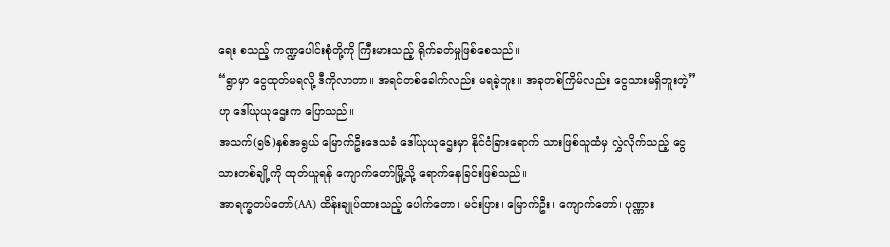ရေး စသည့် ကဏ္ဍပေါင်းစုံတို့ကို ကြီးမားသည့် ရိုက်ခတ်မှုဖြစ်စေသည်။
“ရွာမှာ ငွေထုတ်မရလို့ ဒီကိုလာတာ။ အရင်တစ်ခေါက်လည်း မရခဲ့ဘူး။ အခုတစ်ကြိမ်လည်း ငွေသားမရှိဘူးတဲ့” ဟု ဒေါ်ယုယုဌေးက ပြောသည်။
အသက်(၅၆)နှစ်အရွယ် မြောက်ဦးဒေသခံ ဒေါ်ယုယုဌေးမှာ နိုင်ငံခြားရောက် သားဖြစ်သူထံမှ လွှဲလိုက်သည့် ငွေသားတစ်ချို့ကို ထုတ်ယူရန် ကျောက်တော်မြို့သို့ ရောက်နေခြင်းဖြစ်သည်။
အာရက္ခတပ်တော်(AA) ထိန်းချုပ်ထားသည့် ပေါက်တော၊ မင်းပြား၊ မြောက်ဦး၊ ကျောက်တော်၊ ပုဏ္ဏား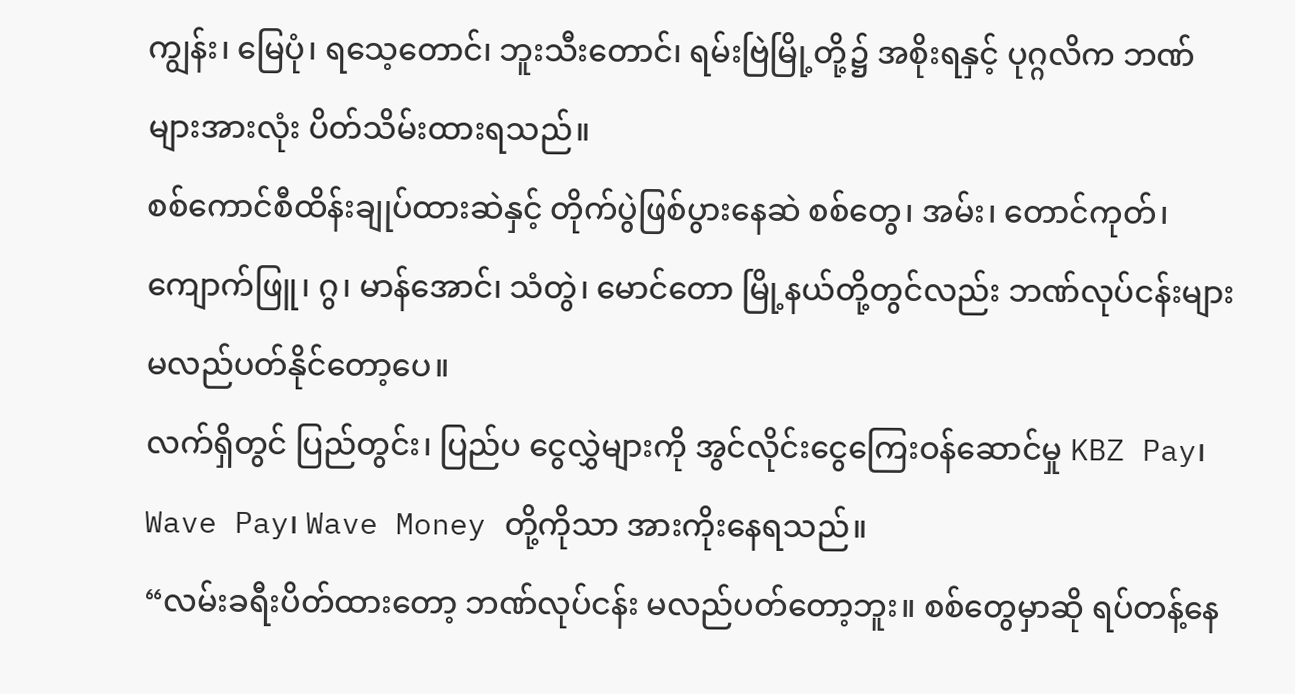ကျွန်း၊ မြေပုံ၊ ရသေ့တောင်၊ ဘူးသီးတောင်၊ ရမ်းဗြဲမြို့တို့၌ အစိုးရနှင့် ပုဂ္ဂလိက ဘဏ်များအားလုံး ပိတ်သိမ်းထားရသည်။
စစ်ကောင်စီထိန်းချုပ်ထားဆဲနှင့် တိုက်ပွဲဖြစ်ပွားနေဆဲ စစ်တွေ၊ အမ်း၊ တောင်ကုတ်၊ ကျောက်ဖြူ၊ ဂွ၊ မာန်အောင်၊ သံတွဲ၊ မောင်တော မြို့နယ်တို့တွင်လည်း ဘဏ်လုပ်ငန်းများ မလည်ပတ်နိုင်တော့ပေ။
လက်ရှိတွင် ပြည်တွင်း၊ ပြည်ပ ငွေလွှဲများကို အွင်လိုင်းငွေကြေးဝန်ဆောင်မှု KBZ Pay၊ Wave Pay၊ Wave Money တို့ကိုသာ အားကိုးနေရသည်။
“လမ်းခရီးပိတ်ထားတော့ ဘဏ်လုပ်ငန်း မလည်ပတ်တော့ဘူး။ စစ်တွေမှာဆို ရပ်တန့်နေ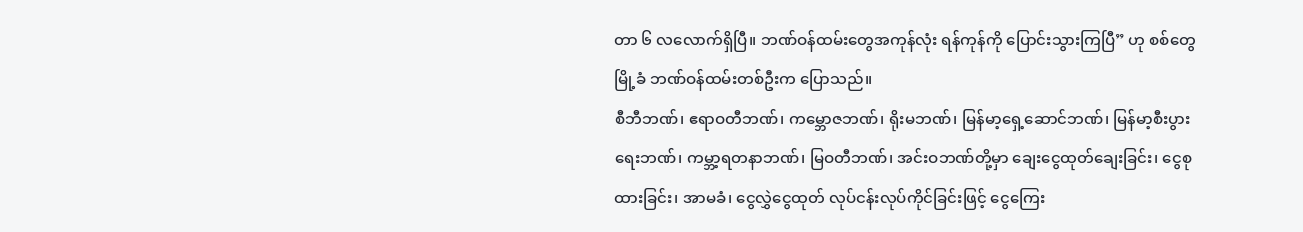တာ ၆ လလောက်ရှိပြီ။ ဘဏ်ဝန်ထမ်းတွေအကုန်လုံး ရန်ကုန်ကို ပြောင်းသွားကြပြီ” ဟု စစ်တွေမြို့ခံ ဘဏ်ဝန်ထမ်းတစ်ဦးက ပြောသည်။
စီဘီဘဏ်၊ ဧရာဝတီဘဏ်၊ ကမ္ဘောဇဘဏ်၊ ရိုးမဘဏ်၊ မြန်မာ့ရှေ့ဆောင်ဘဏ်၊ မြန်မာ့စီးပွားရေးဘဏ်၊ ကမ္ဘာ့ရတနာဘဏ်၊ မြဝတီဘဏ်၊ အင်းဝဘဏ်တို့မှာ ချေးငွေထုတ်ချေးခြင်း၊ ငွေစုထားခြင်း၊ အာမခံ၊ ငွေလွှဲငွေထုတ် လုပ်ငန်းလုပ်ကိုင်ခြင်းဖြင့် ငွေကြေး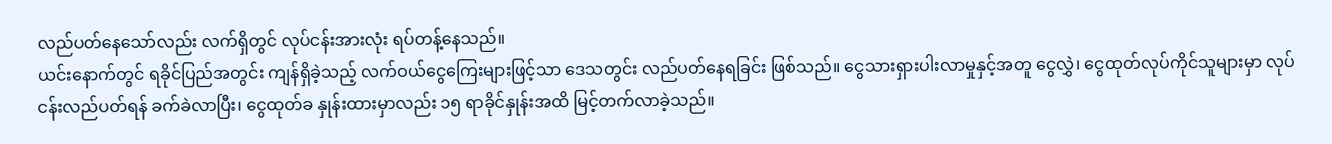လည်ပတ်နေသော်လည်း လက်ရှိတွင် လုပ်ငန်းအားလုံး ရပ်တန့်နေသည်။
ယင်းနောက်တွင် ရခိုင်ပြည်အတွင်း ကျန်ရှိခဲ့သည့် လက်ဝယ်ငွေကြေးများဖြင့်သာ ဒေသတွင်း လည်ပတ်နေရခြင်း ဖြစ်သည်။ ငွေသားရှားပါးလာမှုနှင့်အတူ ငွေလွှဲ၊ ငွေထုတ်လုပ်ကိုင်သူများမှာ လုပ်ငန်းလည်ပတ်ရန် ခက်ခဲလာပြီး၊ ငွေထုတ်ခ နှုန်းထားမှာလည်း ၁၅ ရာခိုင်နှုန်းအထိ မြင့်တက်လာခဲ့သည်။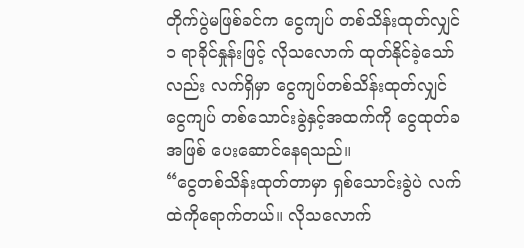တိုက်ပွဲမဖြစ်ခင်က ငွေကျပ် တစ်သိန်းထုတ်လျှင် ၁ ရာခိုင်နှုန်းဖြင့် လိုသလောက် ထုတ်နိုင်ခဲ့သော်လည်း လက်ရှိမှာ ငွေကျပ်တစ်သိန်းထုတ်လျှင် ငွေကျပ် တစ်သောင်းခွဲနှင့်အထက်ကို ငွေထုတ်ခအဖြစ် ပေးဆောင်နေရသည်။
“ငွေတစ်သိန်းထုတ်တာမှာ ရှစ်သောင်းခွဲပဲ လက်ထဲကိုရောက်တယ်။ လိုသလောက်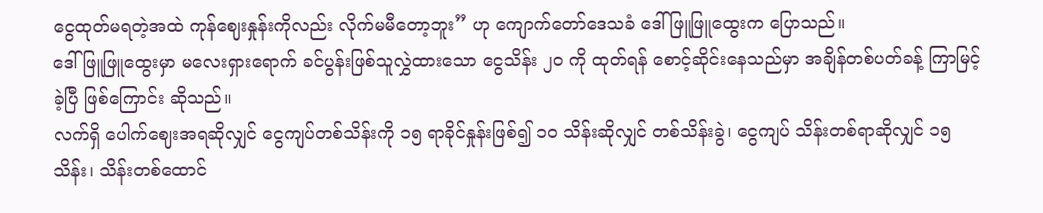ငွေထုတ်မရတဲ့အထဲ ကုန်ဈေးနှုန်းကိုလည်း လိုက်မမီတော့ဘူး” ဟု ကျောက်တော်ဒေသခံ ဒေါ်ဖြူဖြူထွေးက ပြောသည်။
ဒေါ်ဖြူဖြူထွေးမှာ မလေးရှားရောက် ခင်ပွန်းဖြစ်သူလွှဲထားသော ငွေသိန်း ၂၀ ကို ထုတ်ရန် စောင့်ဆိုင်းနေသည်မှာ အချိန်တစ်ပတ်ခန့် ကြာမြင့်ခဲ့ပြီ ဖြစ်ကြောင်း ဆိုသည်။
လက်ရှိ ပေါက်ဈေးအရဆိုလျှင် ငွေကျပ်တစ်သိန်းကို ၁၅ ရာခိုင်နှုန်းဖြစ်၍ ၁၀ သိန်းဆိုလျှင် တစ်သိန်းခွဲ၊ ငွေကျပ် သိန်းတစ်ရာဆိုလျှင် ၁၅ သိန်း၊ သိန်းတစ်ထောင်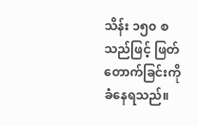သိန်း ၁၅၀ စသည်ဖြင့် ဖြတ်တောက်ခြင်းကို ခံနေရသည်။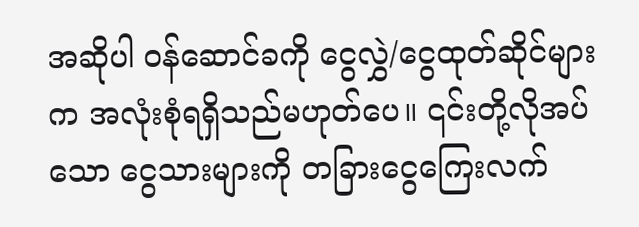အဆိုပါ ဝန်ဆောင်ခကို ငွေလွှဲ/ငွေထုတ်ဆိုင်များက အလုံးစုံရရှိသည်မဟုတ်ပေ။ ၎င်းတို့လိုအပ်သော ငွေသားများကို တခြားငွေကြေးလက်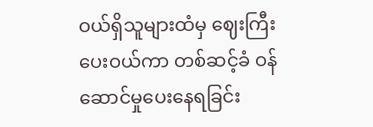ဝယ်ရှိသူများထံမှ ဈေးကြီးပေးဝယ်ကာ တစ်ဆင့်ခံ ဝန်ဆောင်မှုပေးနေရခြင်း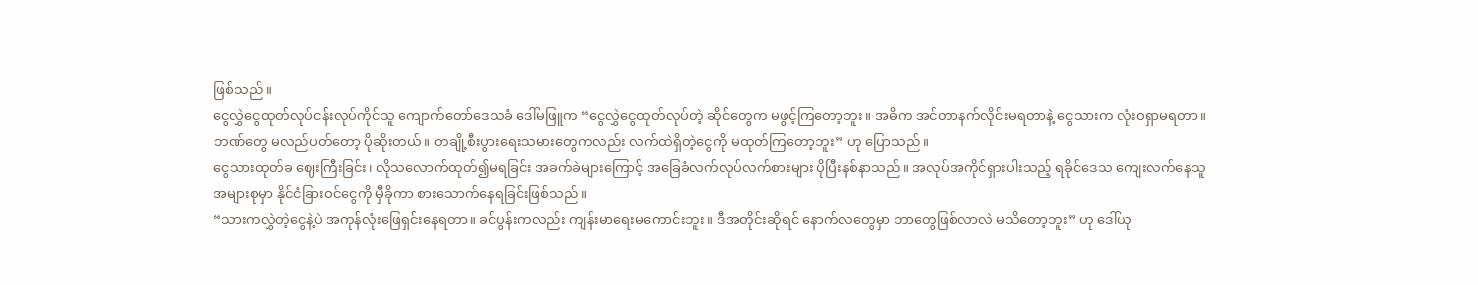ဖြစ်သည်။
ငွေလွှဲငွေထုတ်လုပ်ငန်းလုပ်ကိုင်သူ ကျောက်တော်ဒေသခံ ဒေါ်မဖြူက “ငွေလွှဲငွေထုတ်လုပ်တဲ့ ဆိုင်တွေက မဖွင့်ကြတော့ဘူး။ အဓိက အင်တာနက်လိုင်းမရတာနဲ့ ငွေသားက လုံးဝရှာမရတာ။ ဘဏ်တွေ မလည်ပတ်တော့ ပိုဆိုးတယ်။ တချို့စီးပွားရေးသမားတွေကလည်း လက်ထဲရှိတဲ့ငွေကို မထုတ်ကြတော့ဘူး” ဟု ပြောသည်။
ငွေသားထုတ်ခ ဈေးကြီးခြင်း၊ လိုသလောက်ထုတ်၍မရခြင်း အခက်ခဲများကြောင့် အခြေခံလက်လုပ်လက်စားများ ပိုပြီးနစ်နာသည်။ အလုပ်အကိုင်ရှားပါးသည့် ရခိုင်ဒေသ ကျေးလက်နေသူအများစုမှာ နိုင်ငံခြားဝင်ငွေကို မှီခိုကာ စားသောက်နေရခြင်းဖြစ်သည်။
“သားကလွှဲတဲ့ငွေနဲ့ပဲ အကုန်လုံးဖြေရှင်းနေရတာ။ ခင်ပွန်းကလည်း ကျန်းမာရေးမကောင်းဘူး။ ဒီအတိုင်းဆိုရင် နောက်လတွေမှာ ဘာတွေဖြစ်လာလဲ မသိတော့ဘူး” ဟု ဒေါ်ယု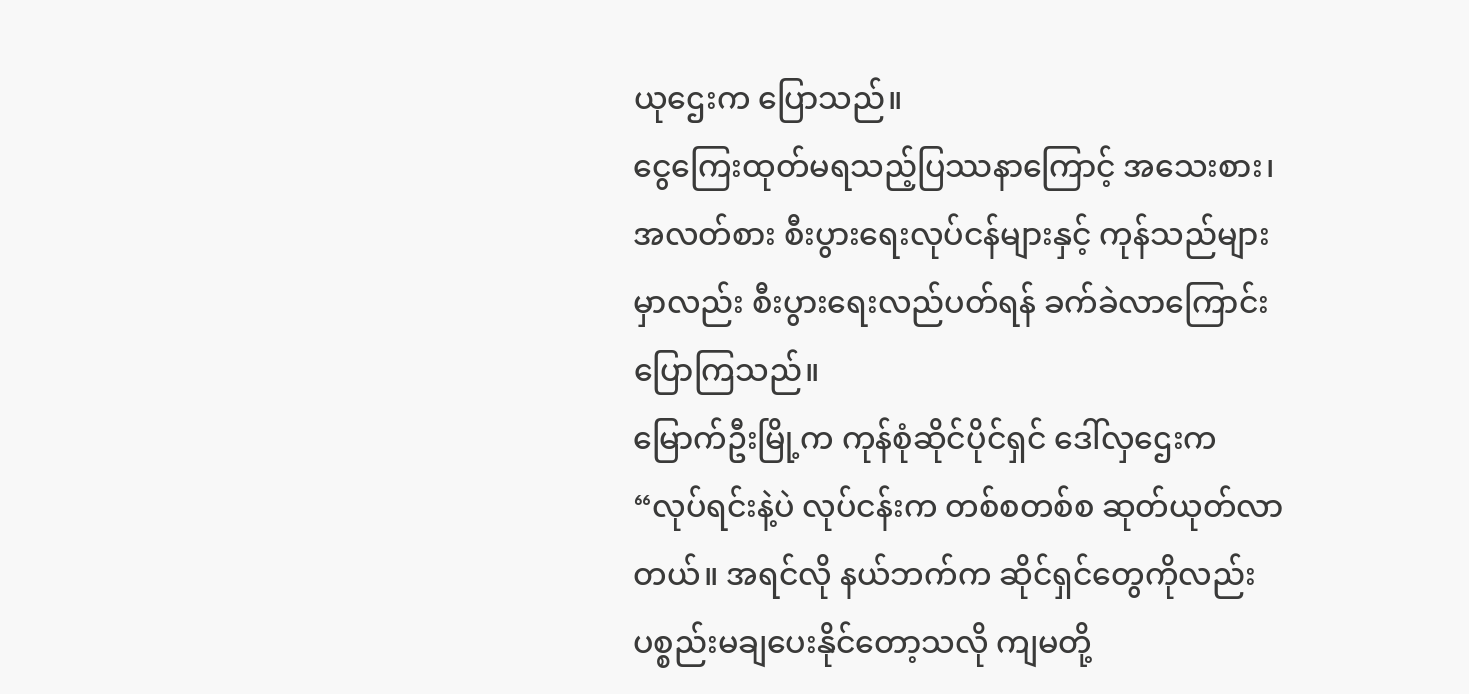ယုဌေးက ပြောသည်။
ငွေကြေးထုတ်မရသည့်ပြဿနာကြောင့် အသေးစား၊ အလတ်စား စီးပွားရေးလုပ်ငန်များနှင့် ကုန်သည်များမှာလည်း စီးပွားရေးလည်ပတ်ရန် ခက်ခဲလာကြောင်း ပြောကြသည်။
မြောက်ဦးမြို့က ကုန်စုံဆိုင်ပိုင်ရှင် ဒေါ်လှဌေးက “လုပ်ရင်းနဲ့ပဲ လုပ်ငန်းက တစ်စတစ်စ ဆုတ်ယုတ်လာတယ်။ အရင်လို နယ်ဘက်က ဆိုင်ရှင်တွေကိုလည်း ပစ္စည်းမချပေးနိုင်တော့သလို ကျမတို့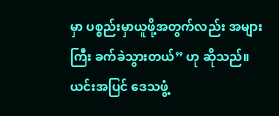မှာ ပစ္စည်းမှာယူဖို့အတွက်လည်း အများကြီး ခက်ခဲသွားတယ်” ဟု ဆိုသည်။
ယင်းအပြင် ဒေသဖွံ့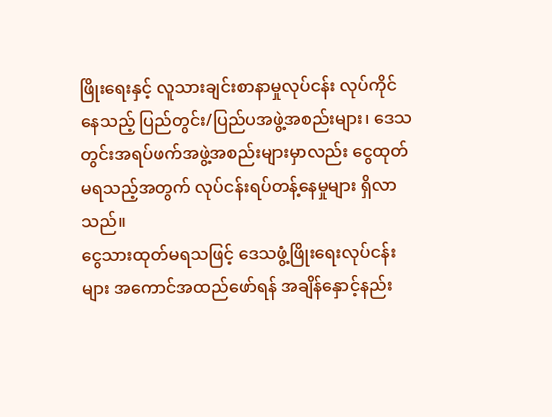ဖြိုးရေးနှင့် လူသားချင်းစာနာမှုလုပ်ငန်း လုပ်ကိုင်နေသည့် ပြည်တွင်း/ပြည်ပအဖွဲ့အစည်းများ၊ ဒေသတွင်းအရပ်ဖက်အဖွဲ့အစည်းများမှာလည်း ငွေထုတ်မရသည့်အတွက် လုပ်ငန်းရပ်တန့်နေမှုများ ရှိလာသည်။
ငွေသားထုတ်မရသဖြင့် ဒေသဖွံ့ဖြိုးရေးလုပ်ငန်းများ အကောင်အထည်ဖော်ရန် အချိန်နှောင့်နည်း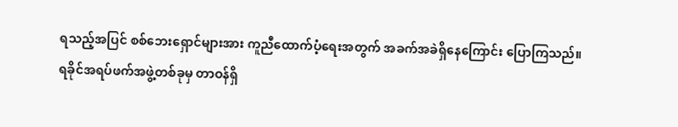ရသည့်အပြင် စစ်ဘေးရှောင်များအား ကူညီထောက်ပံ့ရေးအတွက် အခက်အခဲရှိနေကြောင်း ပြောကြသည်။
ရခိုင်အရပ်ဖက်အဖွဲ့တစ်ခုမှ တာဝန်ရှိ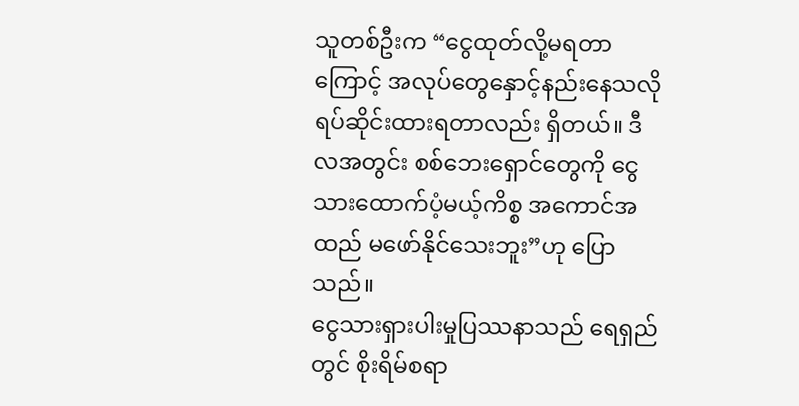သူတစ်ဦးက “ငွေထုတ်လို့မရတာကြောင့် အလုပ်တွေနှောင့်နည်းနေသလို ရပ်ဆိုင်းထားရတာလည်း ရှိတယ်။ ဒီလအတွင်း စစ်ဘေးရှောင်တွေကို ငွေသားထောက်ပံ့မယ့်ကိစ္စ အကောင်အထည် မဖော်နိုင်သေးဘူး”ဟု ပြောသည်။
ငွေသားရှားပါးမှုပြဿနာသည် ရေရှည်တွင် စိုးရိမ်စရာ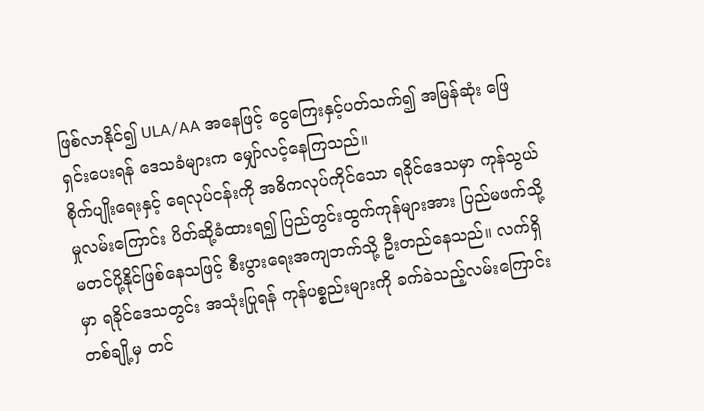ဖြစ်လာနိုင်၍ ULA/AA အနေဖြင့် ငွေကြေးနှင့်ပတ်သက်၍ အမြန်ဆုံး ဖြေရှင်းပေးရန် ဒေသခံများက မျှော်လင့်နေကြသည်။
စိုက်ပျိုးရေးနှင့် ရေလုပ်ငန်းကို အဓိကလုပ်ကိုင်သော ရခိုင်ဒေသမှာ ကုန်သွယ်မှုလမ်းကြောင်း ပိတ်ဆို့ခံထားရ၍ ပြည်တွင်းထွက်ကုန်များအား ပြည်မဖက်သို့ မတင်ပို့နိုင်ဖြစ်နေသဖြင့် စီးပွားရေးအကျဘက်သို့ ဦးတည်နေသည်။ လက်ရှိမှာ ရခိုင်ဒေသတွင်း အသုံးပြုရန် ကုန်ပစ္စည်းများကို ခက်ခဲသည့်လမ်းကြောင်းတစ်ချို့မှ တင်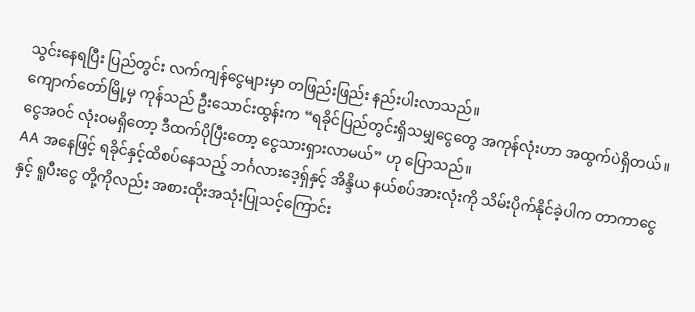သွင်းနေရပြီး ပြည်တွင်း လက်ကျန်ငွေများမှာ တဖြည်းဖြည်း နည်းပါးလာသည်။
ကျောက်တော်မြို့မှ ကုန်သည် ဦးသောင်းထွန်းက “ရခိုင်ပြည်တွင်းရှိသမျှငွေတွေ အကုန်လုံးဟာ အထွက်ပဲရှိတယ်။ ငွေအဝင် လုံးဝမရှိတော့ ဒီထက်ပိုပြီးတော့ ငွေသားရှားလာမယ်” ဟု ပြောသည်။
AA အနေဖြင့် ရခိုင်နှင့်ထိစပ်နေသည့် ဘင်္ဂလားဒေ့ရှ်နှင့် အိန္ဒိယ နယ်စပ်အားလုံးကို သိမ်းပိုက်နိုင်ခဲ့ပါက တာကာငွေနှင့် ရူပီးငွေ တို့ကိုလည်း အစားထိုးအသုံးပြုသင့်ကြောင်း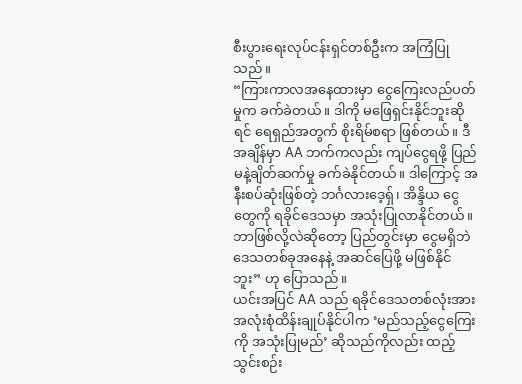စီးပွားရေးလုပ်ငန်းရှင်တစ်ဦးက အကြံပြုသည်။
“ကြားကာလအနေထားမှာ ငွေကြေးလည်ပတ်မှုက ခက်ခဲတယ်။ ဒါကို မဖြေရှင်းနိုင်ဘူးဆိုရင် ရေရှည်အတွက် စိုးရိမ်စရာ ဖြစ်တယ်။ ဒီအချိန်မှာ AA ဘက်ကလည်း ကျပ်ငွေရဖို့ ပြည်မနဲ့ချိတ်ဆက်မှု ခက်ခဲနိုင်တယ်။ ဒါကြောင့် အနီးစပ်ဆုံးဖြစ်တဲ့ ဘင်္ဂလားဒေ့ရှ်၊ အိန္ဒိယ ငွေတွေကို ရခိုင်ဒေသမှာ အသုံးပြုလာနိုင်တယ်။ ဘာဖြစ်လို့လဲဆိုတော့ ပြည်တွင်းမှာ ငွေမရှိဘဲ ဒေသတစ်ခုအနေနဲ့ အဆင်ပြေဖို့ မဖြစ်နိုင်ဘူး” ဟု ပြောသည်။
ယင်းအပြင် AA သည် ရခိုင်ဒေသတစ်လုံးအား အလုံးစုံထိန်းချုပ်နိုင်ပါက ‘မည်သည့်ငွေကြေးကို အသုံးပြုမည်’ ဆိုသည်ကိုလည်း ထည့်သွင်းစဉ်း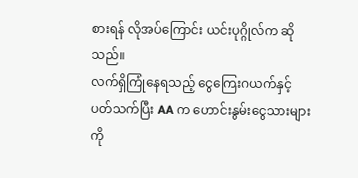စားရန် လိုအပ်ကြောင်း ယင်းပုဂ္ဂိုလ်က ဆိုသည်။
လက်ရှိကြုံနေရသည့် ငွေကြေးဂယက်နှင့်ပတ်သက်ပြီး AA က ဟောင်းနွမ်းငွေသားများကို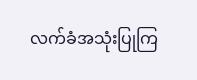လက်ခံအသုံးပြုကြ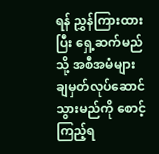ရန် ညွှန်ကြားထားပြီး ရှေ့ဆက်မည်သို့ အစီအမံများ ချမှတ်လုပ်ဆောင်သွားမည်ကို စောင့်ကြည့်ရ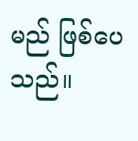မည် ဖြစ်ပေသည်။